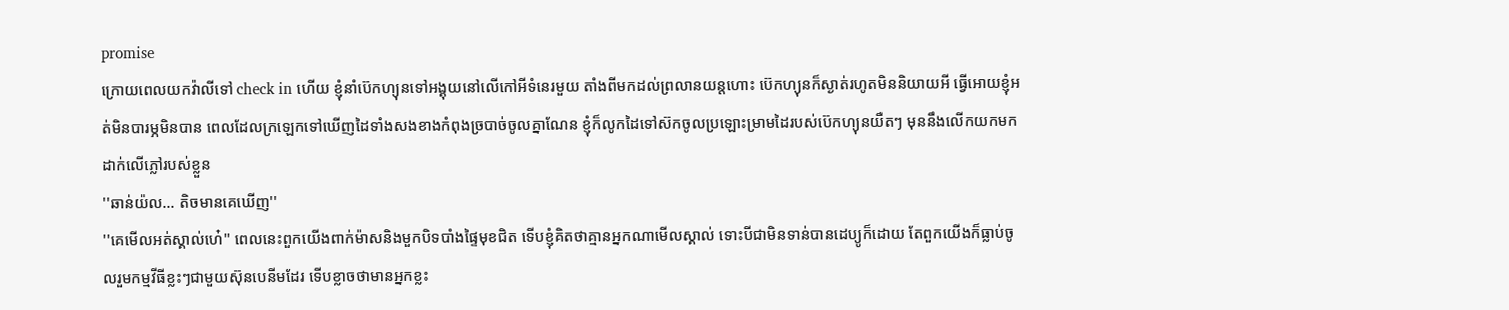promise
ក្រេាយពេលយកវ៉ាលីទៅ check in ហេីយ ខ្ញុំនាំប៊េកហ្យុនទៅអង្គុយនៅលេីកៅអីទំនេរមួយ តាំងពីមកដល់ព្រលានយន្តហោះ ប៊េកហ្យុនក៏ស្ងាត់រហូតមិននិយាយអី ធ្វេីអេាយខ្ញុំអត់មិនបារម្ភមិនបាន ពេលដែលក្រឡេកទៅឃេីញដៃទាំងសងខាងកំពុងច្របាច់ចូលគ្នាណែន ខ្ញុំក៏លូកដៃទៅស៊កចូលប្រឡោះម្រាមដៃរបស់ប៊េកហ្យុនយឺតៗ មុននឹងលេីកយកមកដាក់លេីភ្លៅរបស់ខ្លួន
''ឆាន់យ៉ល... តិចមានគេឃេីញ''
''គេមេីលអត់ស្គាល់ហេ៎'' ពេលនេះពួកយេីងពាក់ម៉ាសនិងមួកបិទបាំងផ្ទៃមុខជិត ទេីបខ្ញុំគិតថាគ្មានអ្នកណាមេីលស្គាល់ ទោះបីជាមិនទាន់បានដេប្យូក៏ដេាយ តែពួកយេីងក៏ធ្លាប់ចូលរួមកម្មវីធីខ្លះៗជាមួយស៊ុនបេនីមដែរ ទេីបខ្លាចថាមានអ្នកខ្លះ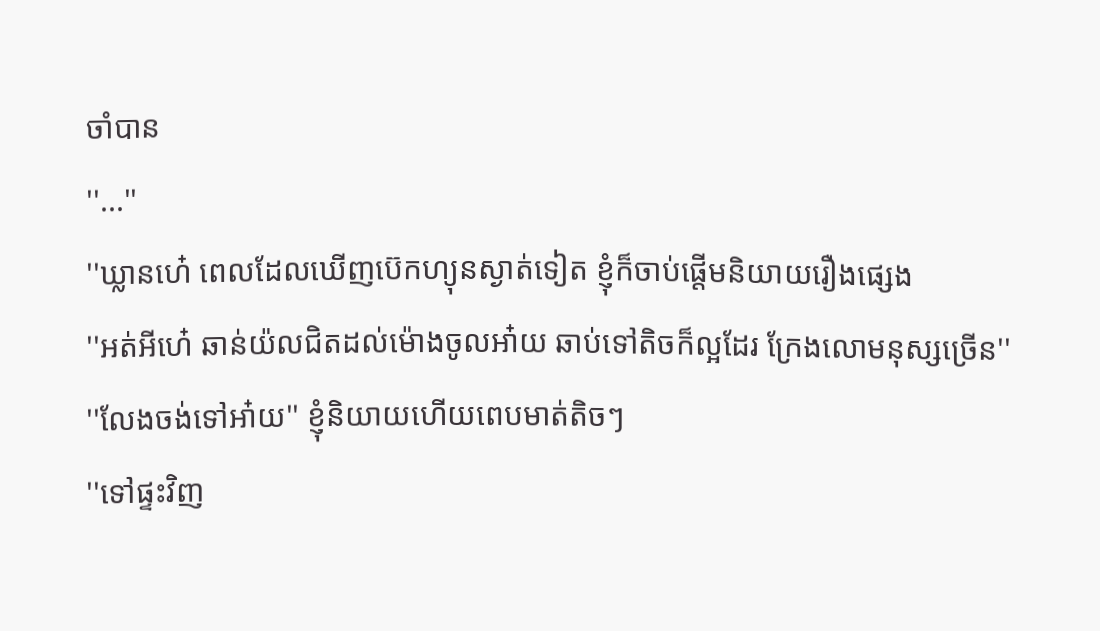ចាំបាន
''...''
''ឃ្លានហេ៎ ពេលដែលឃេីញប៊េកហ្យុនស្ងាត់ទៀត ខ្ញុំក៏ចាប់ផ្តេីមនិយាយរឿងផ្សេង
''អត់អីហេ៎ ឆាន់យ៉លជិតដល់ម៉េាងចូលអា៎យ ឆាប់ទៅតិចក៏ល្អដែរ ក្រែងលេាមនុស្សច្រេីន''
''លែងចង់ទៅអា៎យ'' ខ្ញុំនិយាយហេីយពេបមាត់តិចៗ
''ទៅផ្ទះវិញ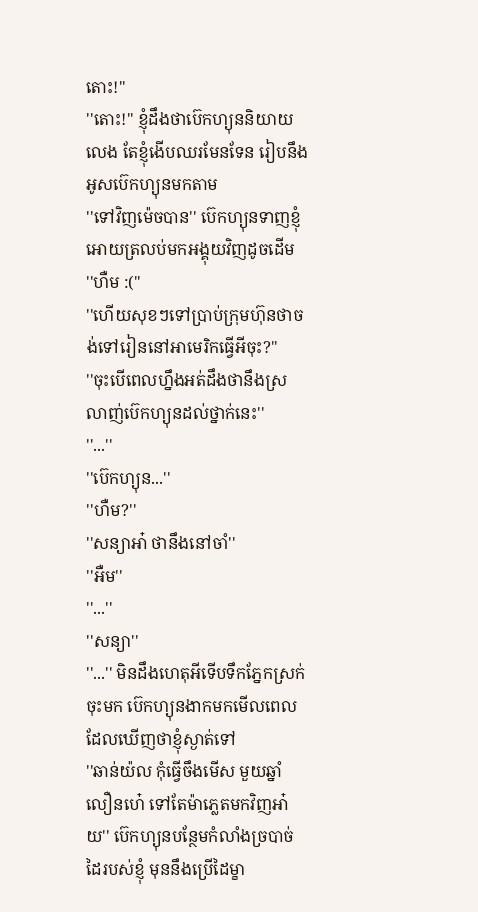តោះ!''
''តោះ!'' ខ្ញុំដឹងថាប៊េកហ្យុននិយាយលេង តែខ្ញុំងេីបឈរមែនទែន រៀបនឹងអូសប៊េកហ្យុនមកតាម
''ទៅវិញម៉េចបាន'' ប៊េកហ្យុនទាញខ្ញុំអេាយត្រលប់មកអង្គុយវិញដូចដេីម
''ហឺម :(''
''ហេីយសុខៗទៅប្រាប់ក្រុមហ៊ុនថាចង់ទៅរៀននៅអាមេរិកធ្វេីអីចុះ?''
''ចុះបេីពេលហ្នឹងអត់ដឹងថានឹងស្រលាញ់ប៊េកហ្យុនដល់ថ្នាក់នេះ''
''...''
''ប៊េកហ្យុន...''
''ហឺម?''
''សន្យាអា៎ ថានឹងនៅចាំ''
''អឺម''
''...''
''សន្យា''
''...'' មិនដឹងហេតុអីទេីបទឹកភ្នែកស្រក់ចុះមក ប៊េកហ្យុនងាកមកមេីលពេលដែលឃេីញថាខ្ញុំស្ងាត់ទៅ
''ឆាន់យ៉ល កុំធ្វេីចឹងមេីស មួយឆ្នាំលឿនហេ៎ ទៅតែម៉ាភ្លេតមកវិញអា៎យ'' ប៊េកហ្យុនបន្ថែមកំលាំងច្របាច់ដៃរបស់ខ្ញុំ មុននឹងប្រេីដៃម្ខា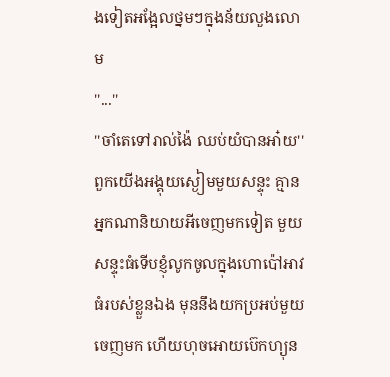ងទៀតអង្អែលថ្នមៗក្នុងន័យលួងលេាម
''...''
''ចាំតេទៅរាល់ង៉ៃ ឈប់យំបានអា៎យ''
ពួកយេីងអង្គុយស្ងៀមមួយសន្ទុះ គ្មានអ្នកណានិយាយអីចេញមកទៀត មួយសន្ទុះធំទេីបខ្ញុំលូកចូលក្នុងហេាប៉ៅអាវធំរបស់ខ្លួនឯង មុននឹងយកប្រអប់មួយចេញមក ហេីយហុចអេាយប៊េកហ្យុន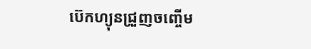ប៊េកហ្យុនជ្រួញចញ្ចេីម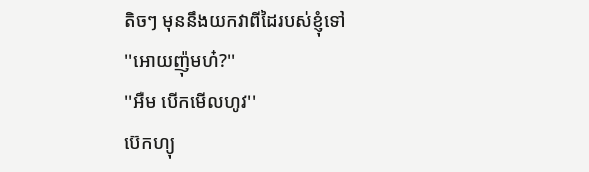តិចៗ មុននឹងយកវាពីដៃរបស់ខ្ញុំទៅ
''អេាយញ៉ុមហ៎?''
''អឺម បេីកមេីលហូវ''
ប៊េកហ្យុ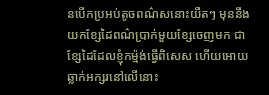នបេីកប្រអប់តូចពណ៌សនោះយឺតៗ មុននឹងយកខ្សែដៃពណ៌ប្រាក់មួយខ្សែចេញមក ជាខ្សែដៃដែលខ្ញុំកម្ម៉ង់ធ្វេីពិសេស ហេីយអេាយឆ្លាក់អក្សរនៅលេីនោះ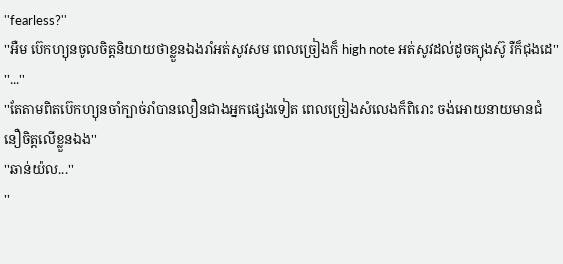''fearless?''
''អឺម ប៊េកហ្យុនចូលចិត្តនិយាយថាខ្លួនឯងរាំអត់សូវសម ពេលច្រៀងក៏ high note អត់សូវដល់ដូចគ្យុងស៊ូ រឺក៏ជុងដេ''
''...''
''តែតាមពិតប៊េកហ្យុនចាំក្បាច់រាំបានលឿនជាងអ្នកផ្សេងទៀត ពេលច្រៀងសំលេងក៏ពិរោះ ចង់អេាយនាយមានជំនឿចិត្តលេីខ្លួនឯង''
''ឆាន់យ៉ល...''
''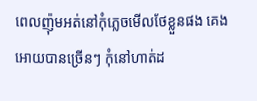ពេលញ៉ុមអត់នៅកុំភ្លេចមេីលថែខ្លួនផង គេងអេាយបានច្រេីនៗ កុំនៅហាត់ដ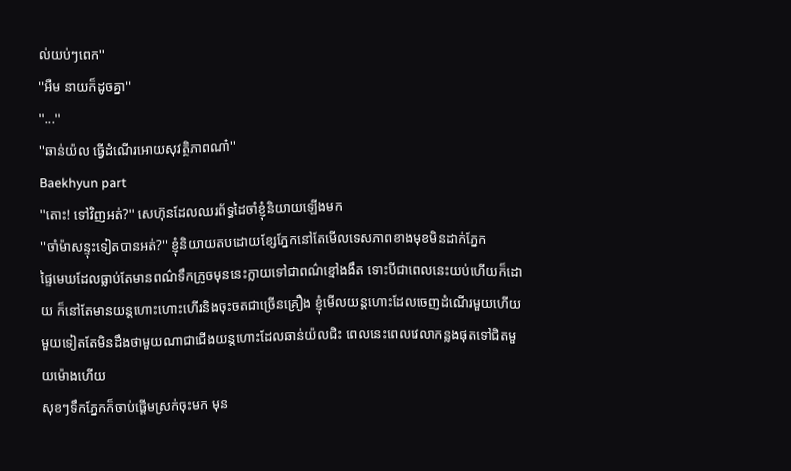ល់យប់ៗពេក''
''អឺម នាយក៏ដូចគ្នា''
''...''
''ឆាន់យ៉ល ធ្វេីដំណេីរអេាយសុវត្ថិភាពណា៎''
Baekhyun part
''តោះ! ទៅវិញអត់?'' សេហ៊ុនដែលឈរព័ទ្ធដៃចាំខ្ញុំនិយាយឡេីងមក
''ចាំម៉ាសន្ទុះទៀតបានអត់?'' ខ្ញុំនិយាយតបដេាយខ្សែភ្នែកនៅតែមេីលទេសភាពខាងមុខមិនដាក់ភ្នែក
ផ្ទៃមេឃដែលធ្លាប់តែមានពណ៌ទឹកក្រូចមុននេះក្លាយទៅជាពណ៌ខ្មៅងងឹត ទោះបីជាពេលនេះយប់ហេីយក៏ដេាយ ក៏នៅតែមានយន្តហោះហោះហេីរនិងចុះចតជាច្រេីនគ្រឿង ខ្ញុំមេីលយន្តហោះដែលចេញដំណេីរមួយហេីយមួយទៀតតែមិនដឹងថាមួយណាជាជេីងយន្តហោះដែលឆាន់យ៉លជិះ ពេលនេះពេលវេលាកន្លងផុតទៅជិតមួយម៉េាងហេីយ
សុខៗទឹកភ្នែកក៏ចាប់ផ្តេីមស្រក់ចុះមក មុន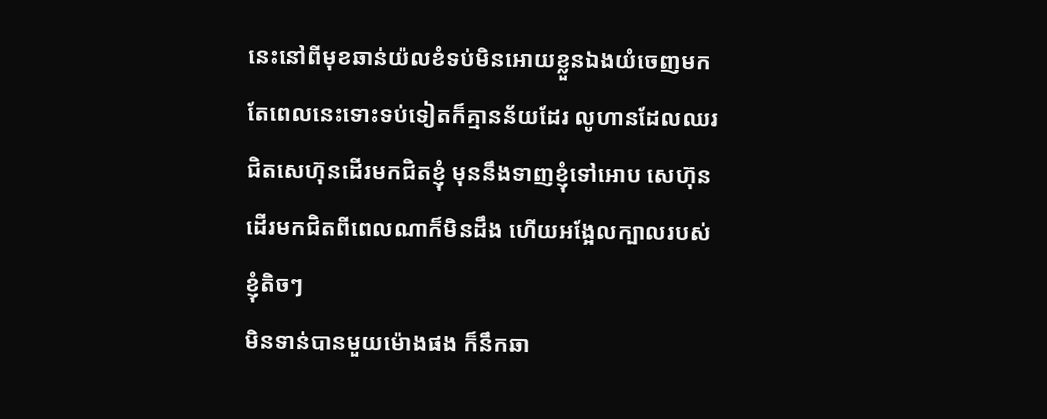នេះនៅពីមុខឆាន់យ៉លខំទប់មិនអេាយខ្លួនឯងយំចេញមក តែពេលនេះទោះទប់ទៀតក៏គ្មានន័យដែរ លូហានដែលឈរជិតសេហ៊ុនដេីរមកជិតខ្ញុំ មុននឹងទាញខ្ញុំទៅអេាប សេហ៊ុនដេីរមកជិតពីពេលណាក៏មិនដឹង ហេីយអង្អែលក្បាលរបស់ខ្ញុំតិចៗ
មិនទាន់បានមួយម៉េាងផង ក៏នឹកឆា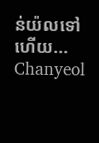ន់យ៉លទៅហេីយ...
Chanyeol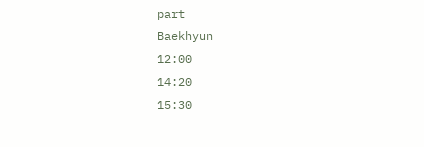part
Baekhyun
12:00
14:20
15:30